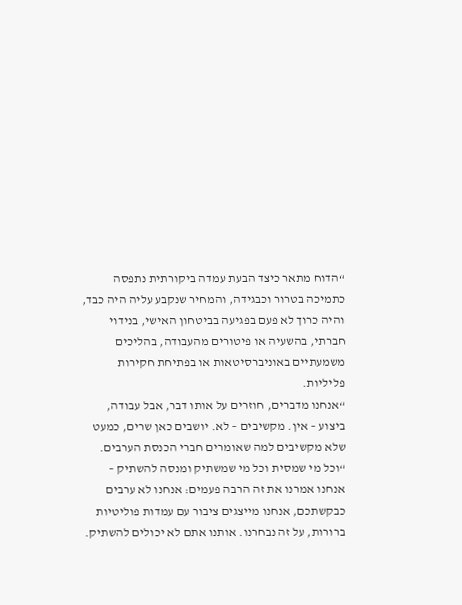“הדוח מתאר כיצד הבעת עמדה ביקורתית נתפסה כתמיכה בטרור וכבגידה, והמחיר שנקבע עליה היה כבד, והיה כרוך לא פעם בפגיעה בביטחון האישי, בנידוי חברתי, בהשעיה או פיטורים מהעבודה, בהליכים משמעתיים באוניברסיטאות או בפתיחת חקירות פליליות.
“אנחנו מדברים, חוזרים על אותו דבר, אבל עבודה, ביצוע – אין. מקשיבים – לא. יושבים כאן שרים, כמעט שלא מקשיבים למה שאומרים חברי הכנסת הערבים.
“וכל מי שמסית וכל מי שמשתיק ומנסה להשתיק – אנחנו אמרנו את זה הרבה פעמים: אנחנו לא ערבים כבקשתכם, אנחנו מייצגים ציבור עם עמדות פוליטיות ברורות, על זה נבחרנו. אותנו אתם לא יכולים להשתיק.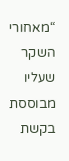“מאחורי השקר שעליו מבוססת בקשת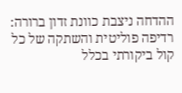ההדחה ניצבת כוונת זדון ברורה: רדיפה פוליטית והשתקה של כל קול ביקורתי בכלל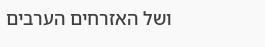ושל האזרחים הערבים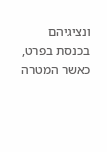ונציגיהם בכנסת בפרט, כאשר המטרה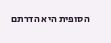הסופית היא הדרתם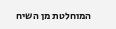המוחלטת מן השיח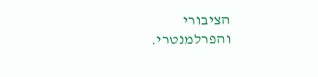הציבורי והפרלמנטרי.